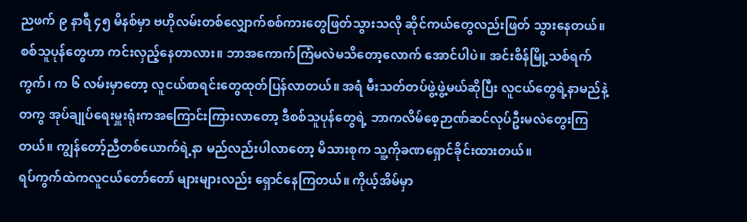ညဖက် ၉ နာရီ ၄၅ မိနစ်မှာ ဗဟိုလမ်းတစ်လျှောက်စစ်ကားတွေဖြတ်သွားသလို ဆိုင်ကယ်တွေလည်းဖြတ် သွားနေတယ်။ စစ်သူပုန်တွေဟာ ကင်းလှည့်နေတာလား။ ဘာအကောက်ကြံမလဲမသိတော့လောက် အောင်ပါပဲ။ အင်းစိန်မြို့သစ်ရက်ကွက်၊ က ၆ လမ်းမှာတော့ လူငယ်စာရင်းတွေထုတ်ပြန်လာတယ်။ အရံ မီးသတ်တပ်ဖွဲ့ဖွဲ့မယ်ဆိုပြီး လူငယ်တွေရဲ့နာမည်နဲ့တကွ အုပ်ချုပ်ရေးမှူးရုံးကအကြောင်းကြားလာတော့ ဒီစစ်သူပုန်တွေရဲ့ ဘာကလိမ်စေ့ဉာဏ်ဆင်လုပ်ဦးမလဲတွေးကြတယ်။ ကျွန်တော့်ညီတစ်ယောက်ရဲ့နာ မည်လည်းပါလာတော့ မိသားစုက သူ့ကိုခဏရှောင်ခိုင်းထားတယ်။
ရပ်ကွက်ထဲကလူငယ်တော်တော် များများလည်း ရှောင်နေကြတယ်။ ကိုယ့်အိမ်မှာ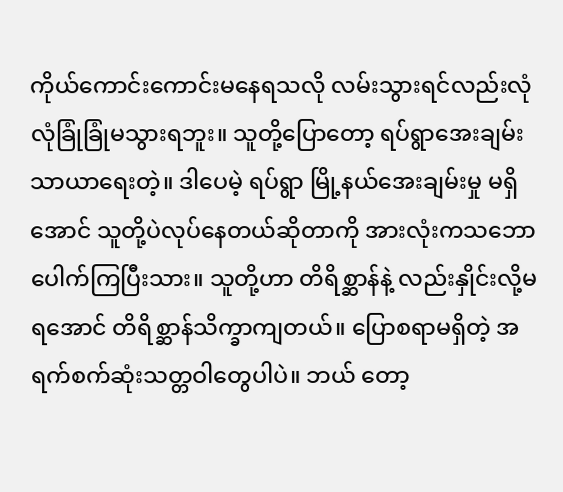ကိုယ်ကောင်းကောင်းမနေရသလို လမ်းသွားရင်လည်းလုံ လုံခြုံခြုံမသွားရဘူး။ သူတို့ပြောတော့ ရပ်ရွာအေးချမ်းသာယာရေးတဲ့။ ဒါပေမဲ့ ရပ်ရွာ မြို့နယ်အေးချမ်းမှု မရှိအောင် သူတို့ပဲလုပ်နေတယ်ဆိုတာကို အားလုံးကသဘောပေါက်ကြပြီးသား။ သူတို့ဟာ တိရိစ္ဆာန်နဲ့ လည်းနှိုင်းလို့မရအောင် တိရိစ္ဆာန်သိက္ခာကျတယ်။ ပြောစရာမရှိတဲ့ အရက်စက်ဆုံးသတ္တဝါတွေပါပဲ။ ဘယ် တော့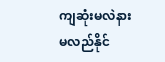ကျဆုံးမလဲနားမလည်နိုင်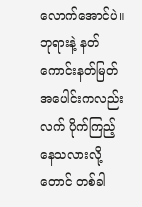လောက်အောင်ပဲ။ ဘုရားနဲ့ နတ်ကောင်းနတ်မြတ်အပေါင်းကလည်းလက် ပိုက်ကြည့်နေသလားလို့တောင် တစ်ခါ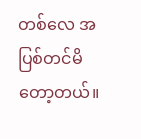တစ်လေ အပြစ်တင်မိတော့တယ်။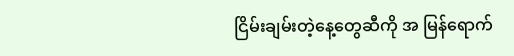ငြိမ်းချမ်းတဲ့နေ့တွေဆီကို အ မြန်ရောက်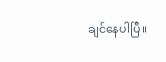ချင်နေပါပြီ။